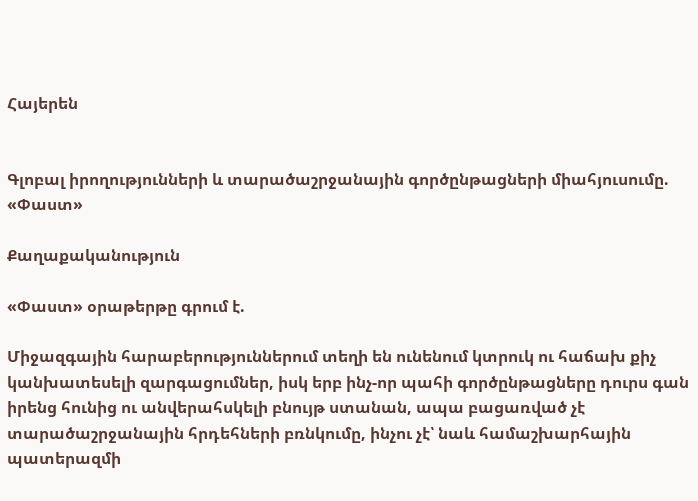Հայերեն


Գլոբալ իրողությունների և տարածաշրջանային գործընթացների միահյուսումը. «Փաստ»

Քաղաքականություն

«Փաստ» օրաթերթը գրում է.

Միջազգային հարաբերություններում տեղի են ունենում կտրուկ ու հաճախ քիչ կանխատեսելի զարգացումներ, իսկ երբ ինչ-որ պահի գործընթացները դուրս գան իրենց հունից ու անվերահսկելի բնույթ ստանան, ապա բացառված չէ տարածաշրջանային հրդեհների բռնկումը, ինչու չէ՝ նաև համաշխարհային պատերազմի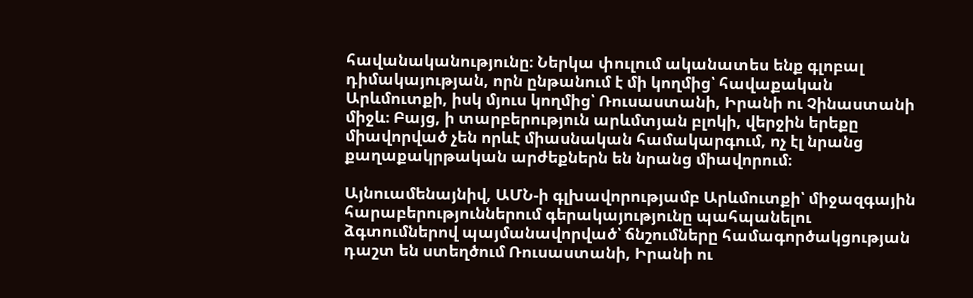հավանականությունը։ Ներկա փուլում ականատես ենք գլոբալ դիմակայության, որն ընթանում է մի կողմից՝ հավաքական Արևմուտքի, իսկ մյուս կողմից՝ Ռուսաստանի, Իրանի ու Չինաստանի միջև։ Բայց, ի տարբերություն արևմտյան բլոկի, վերջին երեքը միավորված չեն որևէ միասնական համակարգում, ոչ էլ նրանց քաղաքակրթական արժեքներն են նրանց միավորում։

Այնուամենայնիվ, ԱՄՆ-ի գլխավորությամբ Արևմուտքի՝ միջազգային հարաբերություններում գերակայությունը պահպանելու ձգտումներով պայմանավորված՝ ճնշումները համագործակցության դաշտ են ստեղծում Ռուսաստանի, Իրանի ու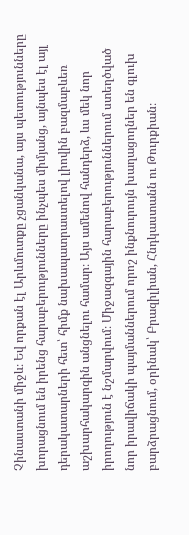Չինաստանի միջև։ Եվ որքան էլ Արևմուտքը չցանկանա, այս պետությունները խորացնում են իրենց հարաբերությունները ինչպես միմյանց, այնպես էլ այլ դերակատարների հետ՝ հիմք նախապատրաստելով լիովին բազմաբևեռ աշխարհակարգին անցնելու համար։ Այս ամենով հանդերձ, ևս մեկ նոր իրողություն է նշմարվում։ Միջազգային հարաբերություններում ստեղծված նոր իրավիճակի պայմաններում որոշ ինքնուրույն խաղացողներ են գլուխ բարձրացնում, օրինակ՝ Բրազիլիան, Հնդկաստանն ու Թուրքիան։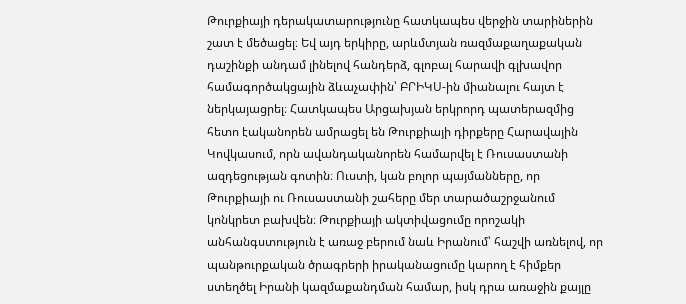Թուրքիայի դերակատարությունը հատկապես վերջին տարիներին շատ է մեծացել։ Եվ այդ երկիրը, արևմտյան ռազմաքաղաքական դաշինքի անդամ լինելով հանդերձ, գլոբալ հարավի գլխավոր համագործակցային ձևաչափին՝ ԲՐԻԿՍ-ին միանալու հայտ է ներկայացրել։ Հատկապես Արցախյան երկրորդ պատերազմից հետո էականորեն ամրացել են Թուրքիայի դիրքերը Հարավային Կովկասում, որն ավանդականորեն համարվել է Ռուսաստանի ազդեցության գոտին։ Ուստի, կան բոլոր պայմանները, որ Թուրքիայի ու Ռուսաստանի շահերը մեր տարածաշրջանում կոնկրետ բախվեն։ Թուրքիայի ակտիվացումը որոշակի անհանգստություն է առաջ բերում նաև Իրանում՝ հաշվի առնելով, որ պանթուրքական ծրագրերի իրականացումը կարող է հիմքեր ստեղծել Իրանի կազմաքանդման համար, իսկ դրա առաջին քայլը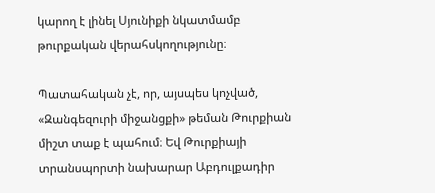կարող է լինել Սյունիքի նկատմամբ թուրքական վերահսկողությունը։

Պատահական չէ, որ, այսպես կոչված, «Զանգեզուրի միջանցքի» թեման Թուրքիան միշտ տաք է պահում։ Եվ Թուրքիայի տրանսպորտի նախարար Աբդուլքադիր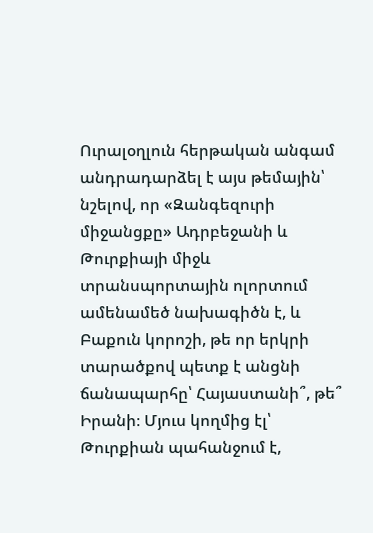Ուրալօղլուն հերթական անգամ անդրադարձել է այս թեմային՝ նշելով, որ «Զանգեզուրի միջանցքը» Ադրբեջանի և Թուրքիայի միջև տրանսպորտային ոլորտում ամենամեծ նախագիծն է, և Բաքուն կորոշի, թե որ երկրի տարածքով պետք է անցնի ճանապարհը՝ Հայաստանի՞, թե՞ Իրանի։ Մյուս կողմից էլ՝ Թուրքիան պահանջում է,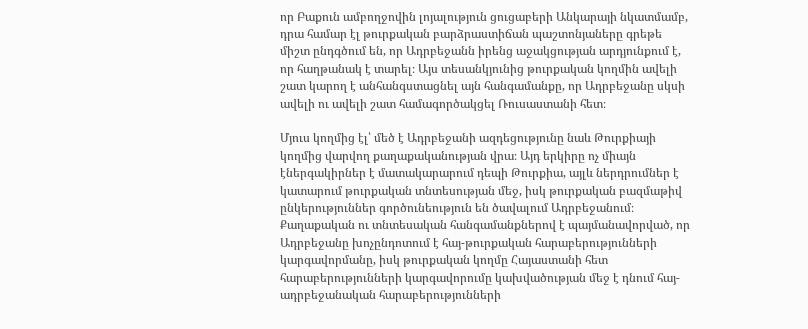որ Բաքուն ամբողջովին լոյալություն ցուցաբերի Անկարայի նկատմամբ, դրա համար էլ թուրքական բարձրաստիճան պաշտոնյաները գրեթե միշտ ընդգծում են, որ Ադրբեջանն իրենց աջակցության արդյունքում է, որ հաղթանակ է տարել։ Այս տեսանկյունից թուրքական կողմին ավելի շատ կարող է անհանգստացնել այն հանգամանքը, որ Ադրբեջանը սկսի ավելի ու ավելի շատ համագործակցել Ռուսաստանի հետ։

Մյուս կողմից էլ՝ մեծ է Ադրբեջանի ազդեցությունը նաև Թուրքիայի կողմից վարվող քաղաքականության վրա։ Այդ երկիրը ոչ միայն էներգակիրներ է մատակարարում դեպի Թուրքիա, այլև ներդրումներ է կատարում թուրքական տնտեսության մեջ, իսկ թուրքական բազմաթիվ ընկերություններ գործունեություն են ծավալում Ադրբեջանում։ Քաղաքական ու տնտեսական հանգամանքներով է պայմանավորված, որ Ադրբեջանը խոչընդոտում է հայ-թուրքական հարաբերությունների կարգավորմանը, իսկ թուրքական կողմը Հայաստանի հետ հարաբերությունների կարգավորումը կախվածության մեջ է դնում հայ-ադրբեջանական հարաբերությունների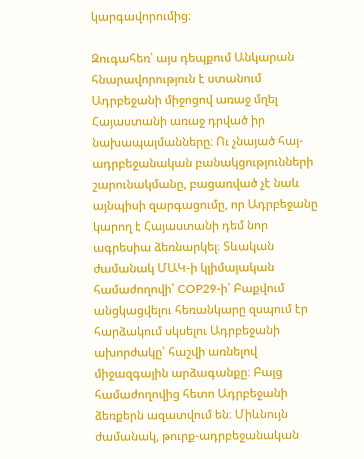կարգավորումից։

Զուգահեռ՝ այս դեպքում Անկարան հնարավորություն է ստանում Ադրբեջանի միջոցով առաջ մղել Հայաստանի առաջ դրված իր նախապայմանները։ Ու չնայած հայ-ադրբեջանական բանակցությունների շարունակմանը, բացառված չէ նաև այնպիսի զարգացումը, որ Ադրբեջանը կարող է Հայաստանի դեմ նոր ագրեսիա ձեռնարկել։ Տևական ժամանակ ՄԱԿ-ի կլիմայական համաժողովի՝ COP29-ի՝ Բաքվում անցկացվելու հեռանկարը զսպում էր հարձակում սկսելու Ադրբեջանի ախորժակը՝ հաշվի առնելով միջազգային արձագանքը։ Բայց համաժողովից հետո Ադրբեջանի ձեռքերն ազատվում են։ Միևնույն ժամանակ, թուրք-ադրբեջանական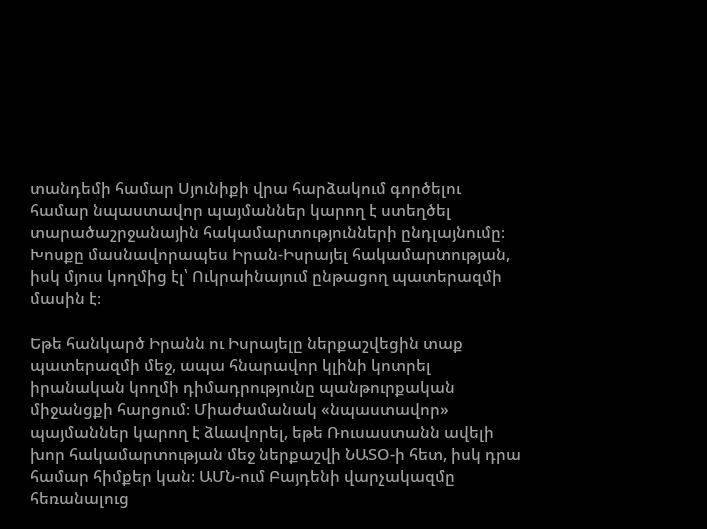տանդեմի համար Սյունիքի վրա հարձակում գործելու համար նպաստավոր պայմաններ կարող է ստեղծել տարածաշրջանային հակամարտությունների ընդլայնումը։ Խոսքը մասնավորապես Իրան-Իսրայել հակամարտության, իսկ մյուս կողմից էլ՝ Ուկրաինայում ընթացող պատերազմի մասին է։

Եթե հանկարծ Իրանն ու Իսրայելը ներքաշվեցին տաք պատերազմի մեջ, ապա հնարավոր կլինի կոտրել իրանական կողմի դիմադրությունը պանթուրքական միջանցքի հարցում։ Միաժամանակ «նպաստավոր» պայմաններ կարող է ձևավորել, եթե Ռուսաստանն ավելի խոր հակամարտության մեջ ներքաշվի ՆԱՏՕ-ի հետ, իսկ դրա համար հիմքեր կան։ ԱՄՆ-ում Բայդենի վարչակազմը հեռանալուց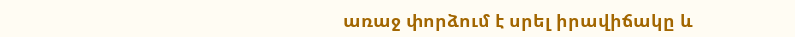առաջ փորձում է սրել իրավիճակը և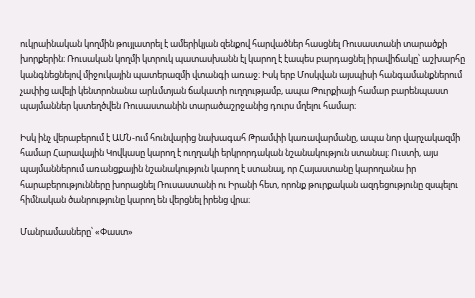ուկրաինական կողմին թույլատրել է ամերիկյան զենքով հարվածներ հասցնել Ռուսաստանի տարածքի խորքերին։ Ռուսական կողմի կտրուկ պատասխանն էլ կարող է էապես բարդացնել իրավիճակը՝ աշխարհը կանգնեցնելով միջուկային պատերազմի վտանգի առաջ։ Իսկ երբ Մոսկվան այսպիսի հանգամանքներում չափից ավելի կենտրոնանա արևմտյան ճակատի ուղղությամբ, ապա Թուրքիայի համար բարենպաստ պայմաններ կստեղծվեն Ռուսաստանին տարածաշրջանից դուրս մղելու համար։

Իսկ ինչ վերաբերում է ԱՄՆ-ում հունվարից նախագահ Թրամփի կառավարմանը, ապա նոր վարչակազմի համար Հարավային Կովկասը կարող է ուղղակի երկրորդական նշանակություն ստանալ։ Ուստի, այս պայմաններում առանցքային նշանակություն կարող է ստանալ, որ Հայաստանը կարողանա իր հարաբերությունները խորացնել Ռուսաստանի ու Իրանի հետ, որոնք թուրքական ազդեցությունը զսպելու հիմնական ծանրությունը կարող են վերցնել իրենց վրա։

Մանրամասները՝ «Փաստ»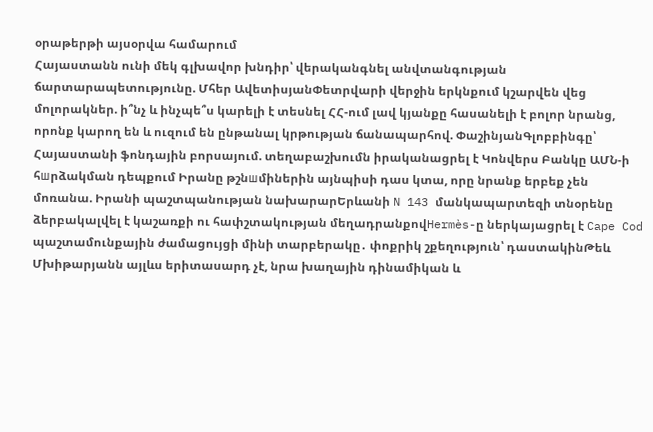օրաթերթի այսօրվա համարում
Հայաստանն ունի մեկ գլխավոր խնդիր՝ վերականգնել անվտանգության ճարտարապետությունը. Մհեր ԱվետիսյանՓետրվարի վերջին երկնքում կշարվեն վեց մոլորակներ. ի՞նչ և ինչպե՞ս կարելի է տեսնել ՀՀ-ում լավ կյանքը հասանելի է բոլոր նրանց, որոնք կարող են և ուզում են ընթանալ կրթության ճանապարհով. ՓաշինյանԳլոբբինգը՝ Հայաստանի ֆոնդային բորսայում. տեղաբաշխումն իրականացրել է Կոնվերս Բանկը ԱՄՆ-ի հшրձակման դեպքում Իրանը թշնшմիներին այնպիսի դաս կտա, որը նրանք երբեք չեն մոռանա. Իրանի պաշտպանության նախարարԵրևանի N 143 մանկապարտեզի տնօրենը ձերբակալվել է կաշառքի ու հափշտակության մեղադրանքովHermès-ը ներկայացրել է Cape Cod պաշտամունքային ժամացույցի մինի տարբերակը․ փոքրիկ շքեղություն՝ դաստակինԹեև Մխիթարյանն այլևս երիտասարդ չէ, նրա խաղային դինամիկան և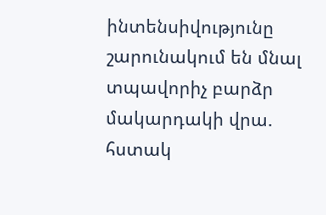ինտենսիվությունը շարունակում են մնալ տպավորիչ բարձր մակարդակի վրա. հստակ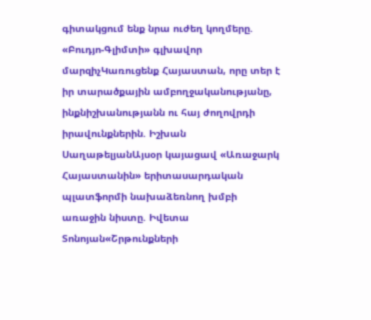գիտակցում ենք նրա ուժեղ կողմերը. «Բուդյո-Գլիմտի» գլխավոր մարզիչԿառուցենք Հայաստան, որը տեր է իր տարածքային ամբողջականությանը, ինքնիշխանությանն ու հայ ժողովրդի իրավունքներին. Իշխան ՍաղաթելյանԱյսօր կայացավ «Առաջարկ Հայաստանին» երիտասարդական պլատֆորմի նախաձեռնող խմբի առաջին նիստը. Իվետա Տոնոյան«Շրթունքների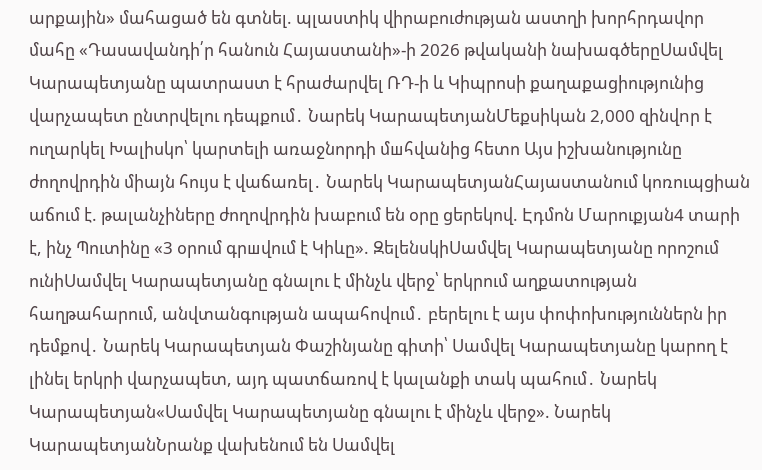արքային» մահացած են գտնել. պլաստիկ վիրաբուժության աստղի խորհրդավոր մահը «Դասավանդի՛ր հանուն Հայաստանի»-ի 2026 թվականի նախագծերըՍամվել Կարապետյանը պատրաստ է հրաժարվել ՌԴ-ի և Կիպրոսի քաղաքացիությունից վարչապետ ընտրվելու դեպքում․ Նարեկ ԿարապետյանՄեքսիկան 2,000 զինվnր է ուղարկել Խալիսկո՝ կարտելի առաջնորդի մшհվանից հետո Այս իշխանությունը ժողովրդին միայն հույս է վաճառել․ Նարեկ ԿարապետյանՀայաստանում կոռուպցիան աճում է. թալանչիները ժողովրդին խաբում են օրը ցերեկով. Էդմոն Մարուքյան4 տարի է, ինչ Պուտինը «3 օրում գրшվում է Կիևը». ԶելենսկիՍամվել Կարապետյանը որոշում ունիՍամվել Կարապետյանը գնալու է մինչև վերջ՝ երկրում աղքատության հաղթահարում, անվտանգության ապահովում․ բերելու է այս փոփոխություններն իր դեմքով․ Նարեկ Կարապետյան Փաշինյանը գիտի՝ Սամվել Կարապետյանը կարող է լինել երկրի վարչապետ, այդ պատճառով է կալանքի տակ պահում․ Նարեկ Կարապետյան«Սամվել Կարապետյանը գնալու է մինչև վերջ». Նարեկ ԿարապետյանՆրանք վախենում են Սամվել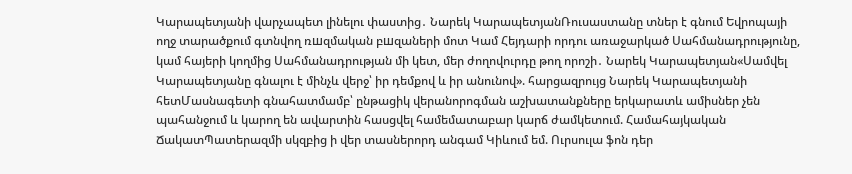Կարապետյանի վարչապետ լինելու փաստից․ Նարեկ ԿարապետյանՌուսաստանը տներ է գնում Եվրոպայի ողջ տարածքում գտնվող ռшզմական բшզաների մոտ Կամ Հեյդարի որդու առաջարկած Սահմանադրությունը, կամ հայերի կողմից Սահմանադրության մի կետ, մեր ժողովուրդը թող որոշի․ Նարեկ Կարապետյան«Սամվել Կարապետյանը գնալու է մինչև վերջ՝ իր դեմքով և իր անունով». հարցազրույց Նարեկ Կարապետյանի հետՄասնագետի գնահատմամբ՝ ընթացիկ վերանորոգման աշխատանքները երկարատև ամիսներ չեն պահանջում և կարող են ավարտին հասցվել համեմատաբար կարճ ժամկետում. Համահայկական ՃակատՊատերազմի սկզբից ի վեր տասներորդ անգամ Կիևում եմ. Ուրսուլա ֆոն դեր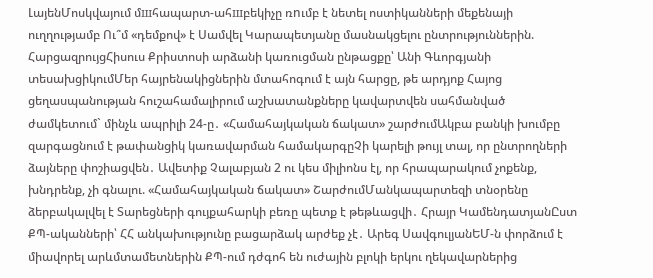ԼայենՄոսկվայում մшհապարտ-ահшբեկիչը ռnւմբ է նետել ոստիկանների մեքենայի ուղղությամբ Ու՞մ «դեմքով» է Սամվել Կարապետյանը մասնակցելու ընտրություններին. ՀարցազրույցՀիսուս Քրիստոսի արձանի կառուցման ընթացքը՝ Անի Գևորգյանի տեսախցիկումՄեր հայրենակիցներին մտահոգում է այն հարցը, թե արդյոք Հայոց ցեղասպանության հուշահամալիրում աշխատանքները կավարտվեն սահմանված ժամկետում` մինչև ապրիլի 24-ը․ «Համահայկական ճակատ» շարժումԱկբա բանկի խումբը զարգացնում է թափանցիկ կառավարման համակարգըՉի կարելի թույլ տալ, որ ընտրողների ձայները փոշիացվեն․ Ավետիք Չալաբյան 2 ու կես միլիոնս էլ, որ հրապարակում չոքենք, խնդրենք, չի գնալու. «Համահայկական ճակատ» ՇարժումՄանկապարտեզի տնօրենը ձերբակալվել է Տարեցների գույքահարկի բեռը պետք է թեթևացվի․ Հրայր ԿամենդատյանԸստ ՔՊ-ականների՝ ՀՀ անկախությունը բացարձակ արժեք չէ․ Արեգ ՍավգուլյանԵՄ-ն փորձում է միավորել արևմտամետներին ՔՊ-ում դժգոհ են ուժային բլոկի երկու ղեկավարներից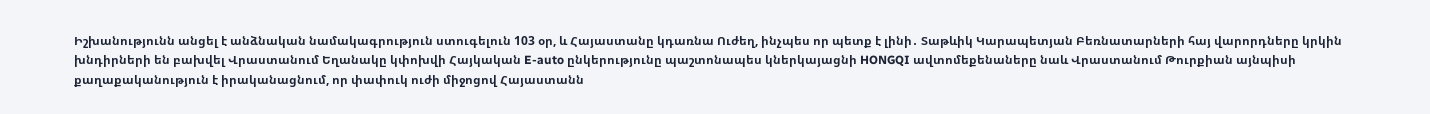Իշխանությունն անցել է անձնական նամակագրություն ստուգելուն 103 օր, և Հայաստանը կդառնա Ուժեղ, ինչպես որ պետք է լինի․ Տաթևիկ Կարապետյան Բեռնատարների հայ վարորդները կրկին խնդիրների են բախվել Վրաստանում Եղանակը կփոխվի Հայկական E-auto ընկերությունը պաշտոնապես կներկայացնի HONGQI ավտոմեքենաները նաև Վրաստանում Թուրքիան այնպիսի քաղաքականություն է իրականացնում, որ փափուկ ուժի միջոցով Հայաստանն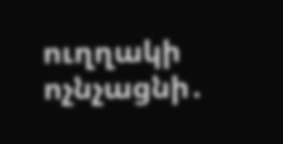ուղղակի ոչնչացնի․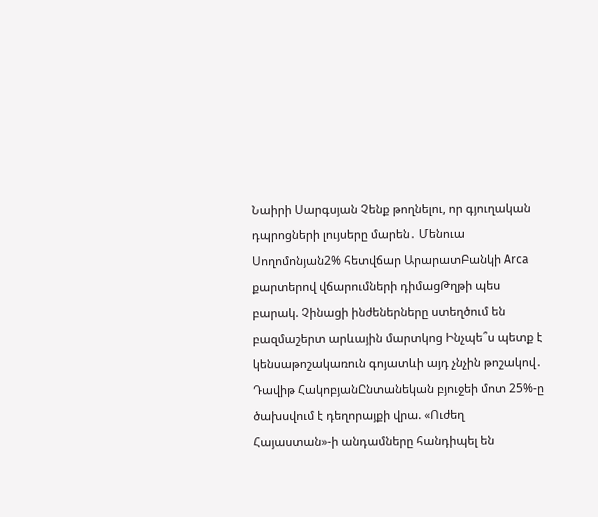Նաիրի Սարգսյան Չենք թողնելու, որ գյուղական դպրոցների լույսերը մարեն․ Մենուա Սողոմոնյան2% հետվճար ԱրարատԲանկի Arca քարտերով վճարումների դիմացԹղթի պես բարակ. Չինացի ինժեներները ստեղծում են բազմաշերտ արևային մարտկոց Ինչպե՞ս պետք է կենսաթոշակառուն գոյատևի այդ չնչին թոշակով․ Դավիթ ՀակոբյանԸնտանեկան բյուջեի մոտ 25%-ը ծախսվում է դեղորայքի վրա. «Ուժեղ Հայաստան»-ի անդամները հանդիպել են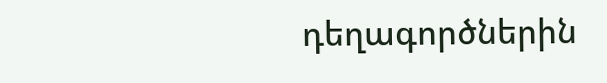դեղագործներին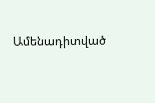Ամենադիտված